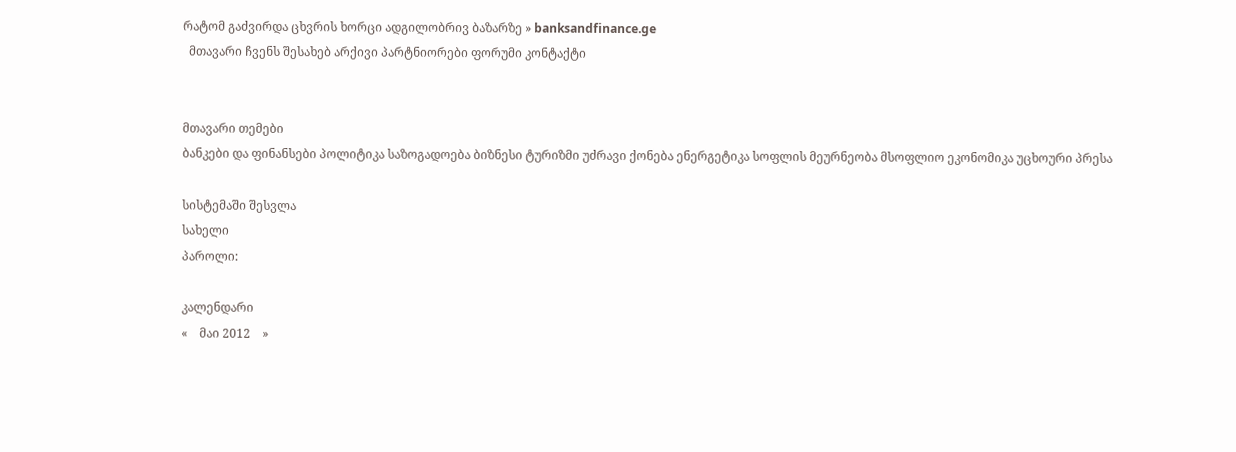რატომ გაძვირდა ცხვრის ხორცი ადგილობრივ ბაზარზე » banksandfinance.ge
  მთავარი ჩვენს შესახებ არქივი პარტნიორები ფორუმი კონტაქტი


მთავარი თემები
ბანკები და ფინანსები პოლიტიკა საზოგადოება ბიზნესი ტურიზმი უძრავი ქონება ენერგეტიკა სოფლის მეურნეობა მსოფლიო ეკონომიკა უცხოური პრესა

სისტემაში შესვლა
სახელი
პაროლი:

კალენდარი
«    მაი 2012    »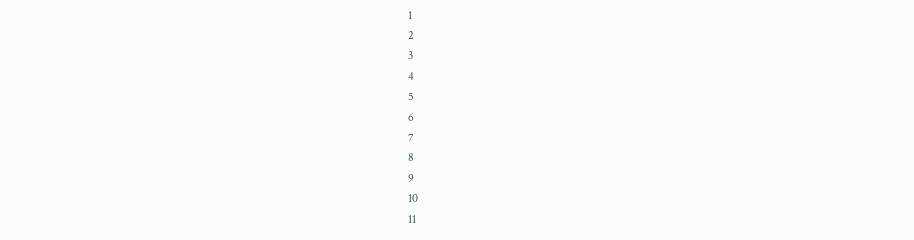1
2
3
4
5
6
7
8
9
10
11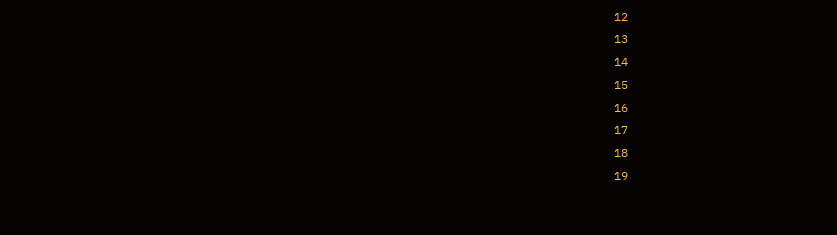12
13
14
15
16
17
18
19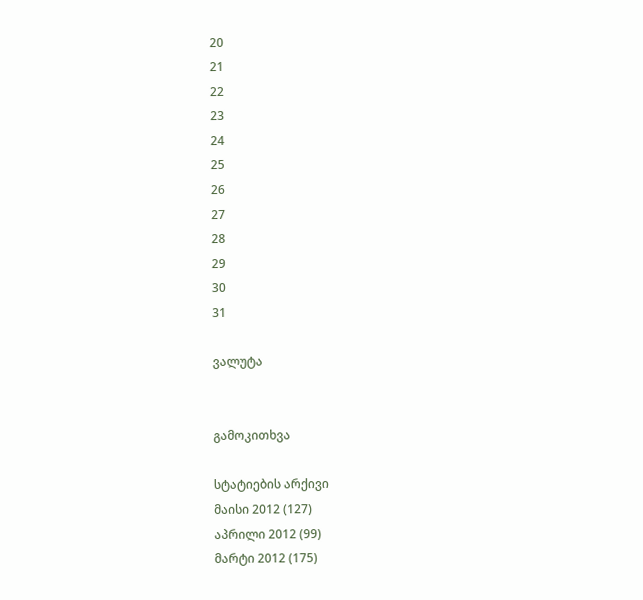20
21
22
23
24
25
26
27
28
29
30
31

ვალუტა


გამოკითხვა

სტატიების არქივი
მაისი 2012 (127)
აპრილი 2012 (99)
მარტი 2012 (175)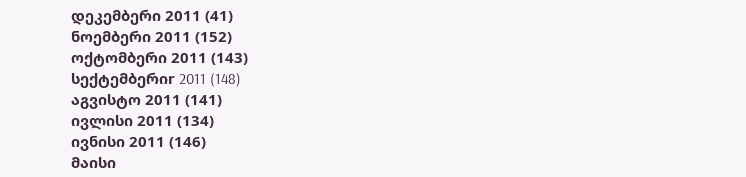დეკემბერი 2011 (41)
ნოემბერი 2011 (152)
ოქტომბერი 2011 (143)
სექტემბერიr 2011 (148)
აგვისტო 2011 (141)
ივლისი 2011 (134)
ივნისი 2011 (146)
მაისი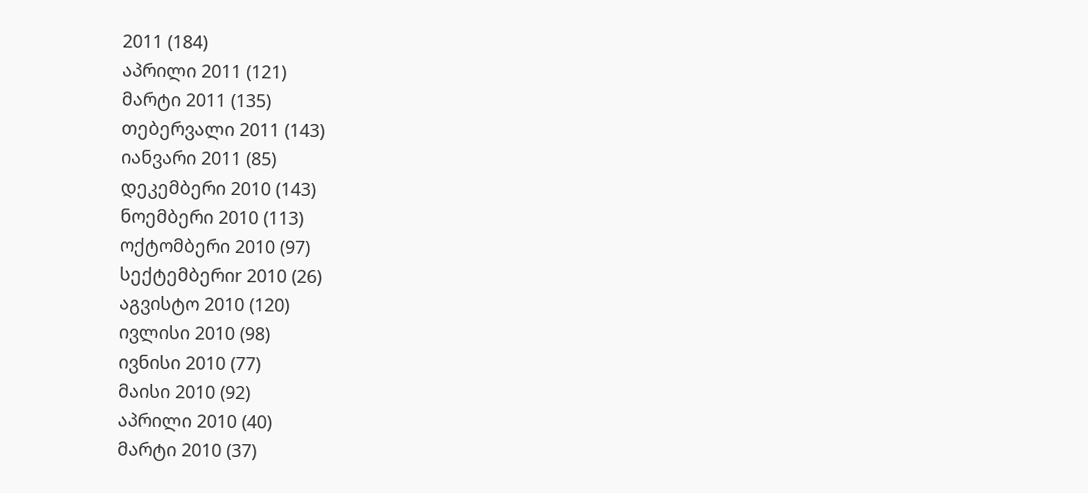2011 (184)
აპრილი 2011 (121)
მარტი 2011 (135)
თებერვალი 2011 (143)
იანვარი 2011 (85)
დეკემბერი 2010 (143)
ნოემბერი 2010 (113)
ოქტომბერი 2010 (97)
სექტემბერიr 2010 (26)
აგვისტო 2010 (120)
ივლისი 2010 (98)
ივნისი 2010 (77)
მაისი 2010 (92)
აპრილი 2010 (40)
მარტი 2010 (37)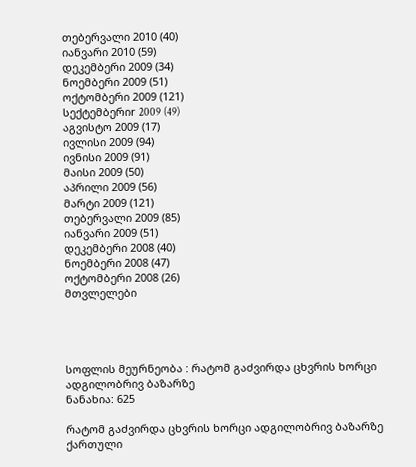თებერვალი 2010 (40)
იანვარი 2010 (59)
დეკემბერი 2009 (34)
ნოემბერი 2009 (51)
ოქტომბერი 2009 (121)
სექტემბერიr 2009 (49)
აგვისტო 2009 (17)
ივლისი 2009 (94)
ივნისი 2009 (91)
მაისი 2009 (50)
აპრილი 2009 (56)
მარტი 2009 (121)
თებერვალი 2009 (85)
იანვარი 2009 (51)
დეკემბერი 2008 (40)
ნოემბერი 2008 (47)
ოქტომბერი 2008 (26)
მთვლელები




სოფლის მეურნეობა : რატომ გაძვირდა ცხვრის ხორცი ადგილობრივ ბაზარზე
ნანახია: 625

რატომ გაძვირდა ცხვრის ხორცი ადგილობრივ ბაზარზე ქართული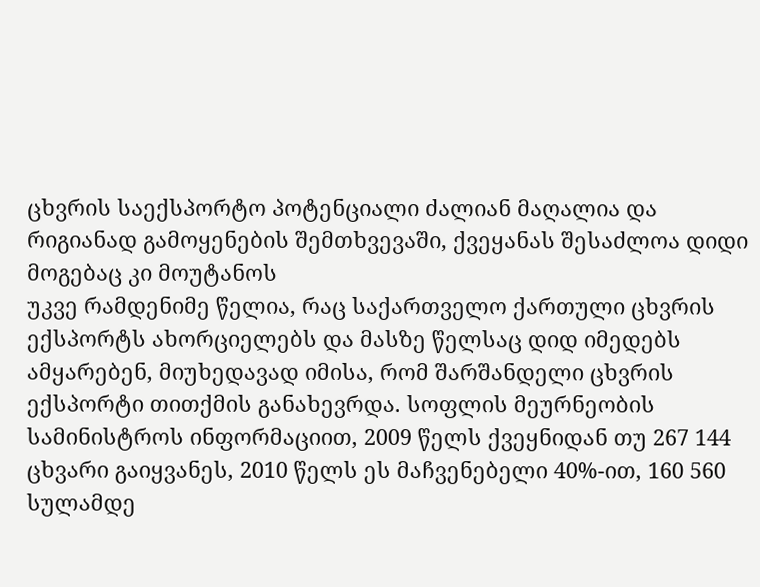ცხვრის საექსპორტო პოტენციალი ძალიან მაღალია და რიგიანად გამოყენების შემთხვევაში, ქვეყანას შესაძლოა დიდი მოგებაც კი მოუტანოს
უკვე რამდენიმე წელია, რაც საქართველო ქართული ცხვრის ექსპორტს ახორციელებს და მასზე წელსაც დიდ იმედებს ამყარებენ, მიუხედავად იმისა, რომ შარშანდელი ცხვრის ექსპორტი თითქმის განახევრდა. სოფლის მეურნეობის სამინისტროს ინფორმაციით, 2009 წელს ქვეყნიდან თუ 267 144 ცხვარი გაიყვანეს, 2010 წელს ეს მაჩვენებელი 40%-ით, 160 560 სულამდე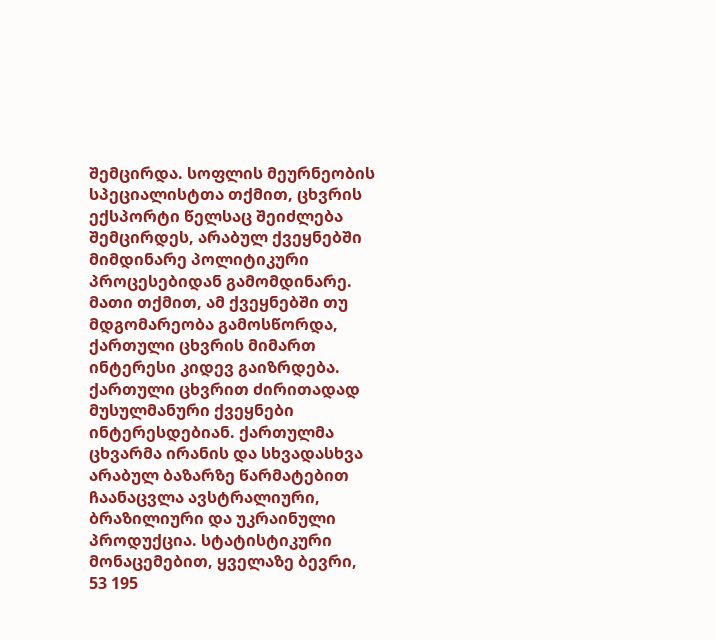შემცირდა. სოფლის მეურნეობის სპეციალისტთა თქმით, ცხვრის ექსპორტი წელსაც შეიძლება შემცირდეს, არაბულ ქვეყნებში მიმდინარე პოლიტიკური პროცესებიდან გამომდინარე. მათი თქმით, ამ ქვეყნებში თუ მდგომარეობა გამოსწორდა, ქართული ცხვრის მიმართ ინტერესი კიდევ გაიზრდება.
ქართული ცხვრით ძირითადად მუსულმანური ქვეყნები ინტერესდებიან. ქართულმა ცხვარმა ირანის და სხვადასხვა არაბულ ბაზარზე წარმატებით ჩაანაცვლა ავსტრალიური, ბრაზილიური და უკრაინული პროდუქცია. სტატისტიკური მონაცემებით, ყველაზე ბევრი, 53 195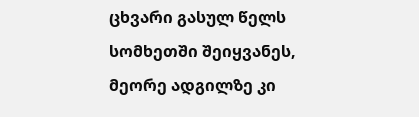ცხვარი გასულ წელს სომხეთში შეიყვანეს, მეორე ადგილზე კი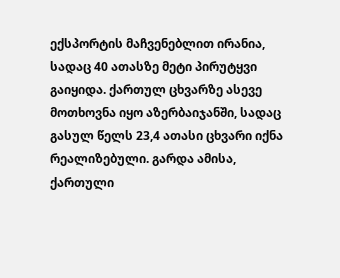ექსპორტის მაჩვენებლით ირანია, სადაც 40 ათასზე მეტი პირუტყვი გაიყიდა. ქართულ ცხვარზე ასევე მოთხოვნა იყო აზერბაიჯანში, სადაც გასულ წელს 23,4 ათასი ცხვარი იქნა რეალიზებული. გარდა ამისა, ქართული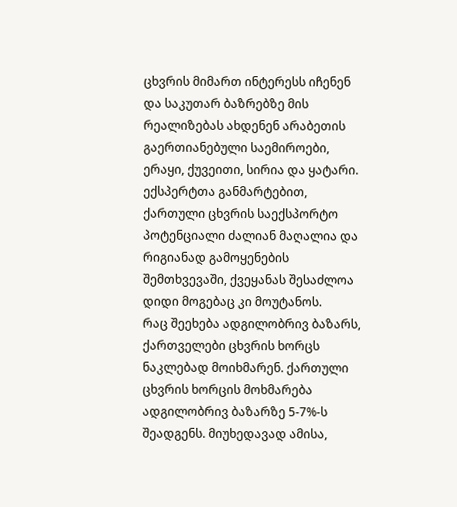ცხვრის მიმართ ინტერესს იჩენენ და საკუთარ ბაზრებზე მის რეალიზებას ახდენენ არაბეთის გაერთიანებული საემიროები, ერაყი, ქუვეითი, სირია და ყატარი. ექსპერტთა განმარტებით, ქართული ცხვრის საექსპორტო პოტენციალი ძალიან მაღალია და რიგიანად გამოყენების შემთხვევაში, ქვეყანას შესაძლოა დიდი მოგებაც კი მოუტანოს.
რაც შეეხება ადგილობრივ ბაზარს, ქართველები ცხვრის ხორცს ნაკლებად მოიხმარენ. ქართული ცხვრის ხორცის მოხმარება ადგილობრივ ბაზარზე 5-7%-ს შეადგენს. მიუხედავად ამისა,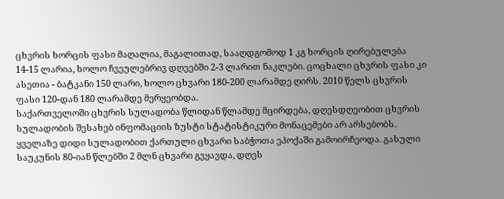ცხვრის ხორცის ფასი მაღალია, მაგალითად, სააღდგომოდ 1 კგ ხორცის ღირებულება 14-15 ლარია, ხოლო ჩვეულებრივ დღეებში 2-3 ლარით ნაკლები. ცოცხალი ცხვრის ფასი კი ასეთია - ბატკანი 150 ლარი, ხოლო ცხვარი 180-200 ლარამდე ღირს. 2010 წელს ცხვრის ფასი 120-დან 180 ლარამდე მერყეობდა.
საქართველოში ცხვრის სულადობა წლიდან წლამდე მცირდება, დღესდღეობით ცხვრის სულადობის შესახებ ინფომაციის ზუსტი სტატისტიკური მონაცემები არ არსებობს. ყველაზე დიდი სულადობით ქართული ცხვარი საბჭოთა ეპოქაში გამოირჩეოდა. გასული საუკუნის 80-იან წლებში 2 მლნ ცხვარი გვყავდა, დღეს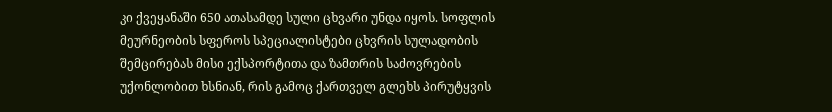კი ქვეყანაში 650 ათასამდე სული ცხვარი უნდა იყოს. სოფლის მეურნეობის სფეროს სპეციალისტები ცხვრის სულადობის შემცირებას მისი ექსპორტითა და ზამთრის საძოვრების უქონლობით ხსნიან, რის გამოც ქართველ გლეხს პირუტყვის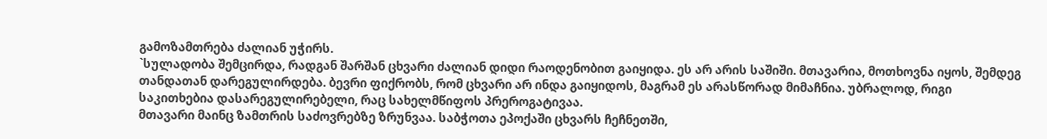გამოზამთრება ძალიან უჭირს.
`სულადობა შემცირდა, რადგან შარშან ცხვარი ძალიან დიდი რაოდენობით გაიყიდა. ეს არ არის საშიში. მთავარია, მოთხოვნა იყოს, შემდეგ თანდათან დარეგულირდება. ბევრი ფიქრობს, რომ ცხვარი არ ინდა გაიყიდოს, მაგრამ ეს არასწორად მიმაჩნია. უბრალოდ, რიგი საკითხებია დასარეგულირებელი, რაც სახელმწიფოს პრეროგატივაა.
მთავარი მაინც ზამთრის საძოვრებზე ზრუნვაა. საბჭოთა ეპოქაში ცხვარს ჩეჩნეთში,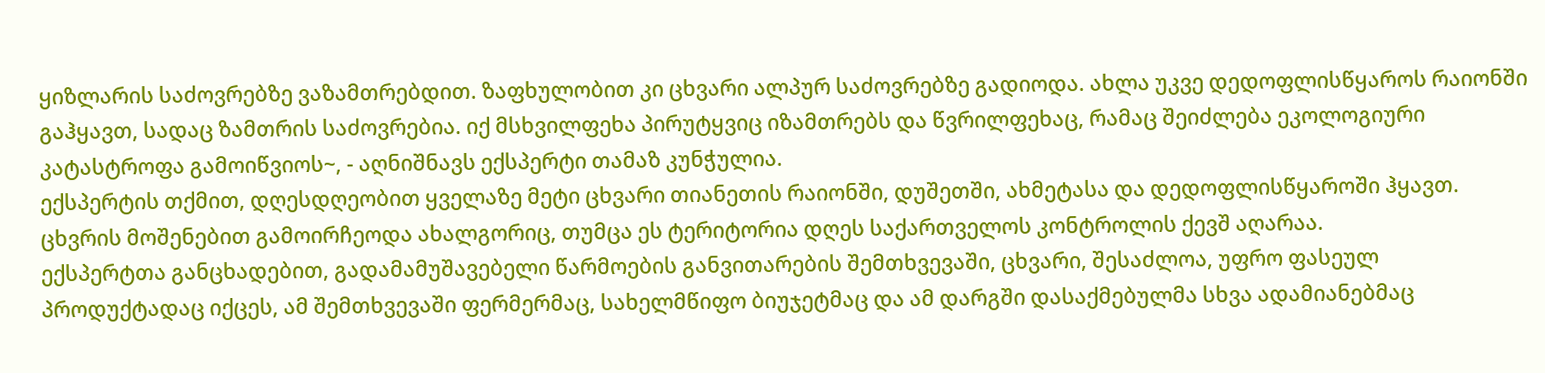ყიზლარის საძოვრებზე ვაზამთრებდით. ზაფხულობით კი ცხვარი ალპურ საძოვრებზე გადიოდა. ახლა უკვე დედოფლისწყაროს რაიონში გაჰყავთ, სადაც ზამთრის საძოვრებია. იქ მსხვილფეხა პირუტყვიც იზამთრებს და წვრილფეხაც, რამაც შეიძლება ეკოლოგიური კატასტროფა გამოიწვიოს~, - აღნიშნავს ექსპერტი თამაზ კუნჭულია.
ექსპერტის თქმით, დღესდღეობით ყველაზე მეტი ცხვარი თიანეთის რაიონში, დუშეთში, ახმეტასა და დედოფლისწყაროში ჰყავთ. ცხვრის მოშენებით გამოირჩეოდა ახალგორიც, თუმცა ეს ტერიტორია დღეს საქართველოს კონტროლის ქევშ აღარაა.
ექსპერტთა განცხადებით, გადამამუშავებელი წარმოების განვითარების შემთხვევაში, ცხვარი, შესაძლოა, უფრო ფასეულ პროდუქტადაც იქცეს, ამ შემთხვევაში ფერმერმაც, სახელმწიფო ბიუჯეტმაც და ამ დარგში დასაქმებულმა სხვა ადამიანებმაც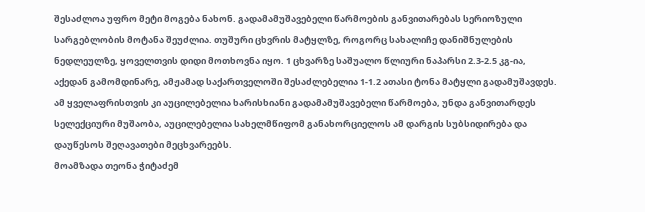შესაძლოა უფრო მეტი მოგება ნახონ. გადამამუშავებელი წარმოების განვითარებას სერიოზული სარგებლობის მოტანა შეუძლია. თუშური ცხვრის მატყლზე, როგორც სახალიჩე დანიშნულების ნედლეულზე, ყოველთვის დიდი მოთხოვნა იყო. 1 ცხვარზე საშუალო წლიური ნაპარსი 2.3-2.5 კგ-ია, აქედან გამომდინარე, ამჟამად საქართველოში შესაძლებელია 1-1.2 ათასი ტონა მატყლი გადამუშავდეს. ამ ყველაფრისთვის კი აუცილებელია ხარისხიანი გადამამუშავებელი წარმოება, უნდა განვითარდეს სელექციური მუშაობა, აუცილებელია სახელმწიფომ განახორციელოს ამ დარგის სუბსიდირება და დაუწესოს შეღავათები მეცხვარეებს.
მოამზადა თეონა ჭიტაძემ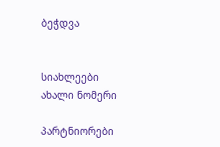ბეჭდვა


სიახლეები
ახალი ნომერი

პარტნიორები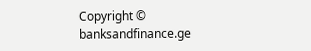Copyright © banksandfinance.ge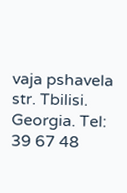vaja pshavela str. Tbilisi. Georgia. Tel: 39 67 48